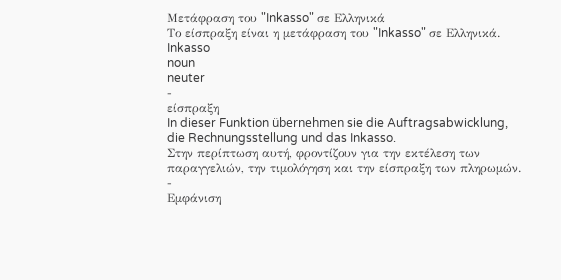Μετάφραση του "Inkasso" σε Ελληνικά
Το είσπραξη είναι η μετάφραση του "Inkasso" σε Ελληνικά.
Inkasso
noun
neuter
-
είσπραξη
In dieser Funktion übernehmen sie die Auftragsabwicklung, die Rechnungsstellung und das Inkasso.
Στην περίπτωση αυτή, φροντίζουν για την εκτέλεση των παραγγελιών, την τιμολόγηση και την είσπραξη των πληρωμών.
-
Εμφάνιση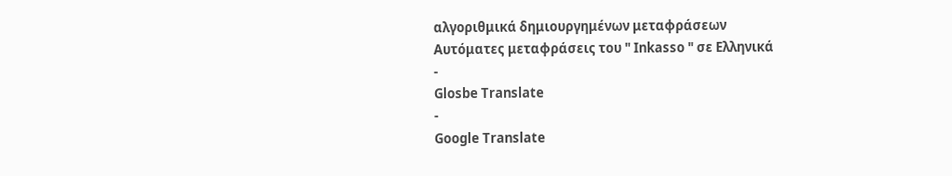αλγοριθμικά δημιουργημένων μεταφράσεων
Αυτόματες μεταφράσεις του " Inkasso " σε Ελληνικά
-
Glosbe Translate
-
Google Translate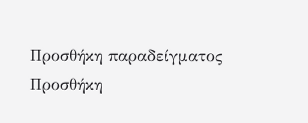Προσθήκη παραδείγματος
Προσθήκη